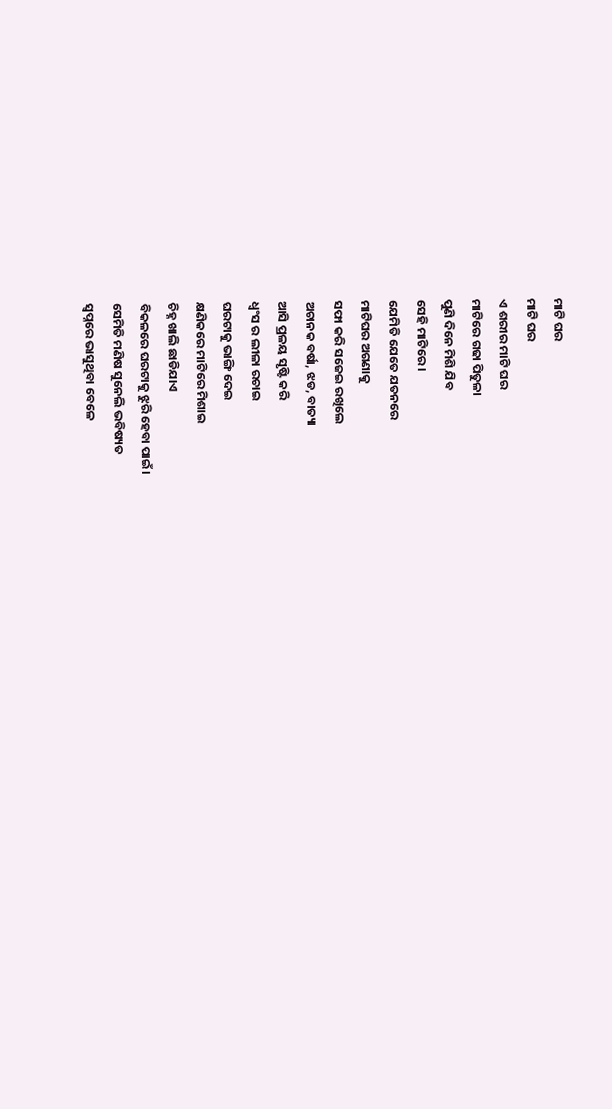ମାଟି ଘର
ମାଟି ଘର
ଏ ଶରୀର ମାଟି ଘର
ମାଟିରେ ଗଢା ପିତୁଳା
ପୁଣି ଦିନେ ମିଶି ଯିବ
ସେହି ମାଟିରେ ।
ଯେମିତି ଯେତେ ଯତନରେ
ମାଟିଘର ଅଗଣାକୁ
ସଫା କରି ସଜେଇ ରଖିଲେ
ଅଚାନକ ବର୍ଷା, ଝଡ, ବାତ୍ୟା
ଆସି ପ୍ରଳୟ ସୃଷ୍ଟି କରି
ଧ୍ଵଂସ ର ଲୀଳା ରଚାଇ
ଘରଟାକୁ ଭାଙ୍ଗି ଦେଇ
କ୍ଷଣିକରେ ମାଟିରେ ମିଶାଇ
ଚିହ୍ନ ଖାଲି ଛାଡିଯାଏ
ବିକଳରେ ଘରଟାକୁ ଝୁରି ହେବା ପାଇଁ।
ସେମିତି ମଣିଷ ସୁନେଲି ଭବିଷ୍ୟତ
ସ୍ଵପ୍ନରେ ଭାସୁଥିବା ବେଳେ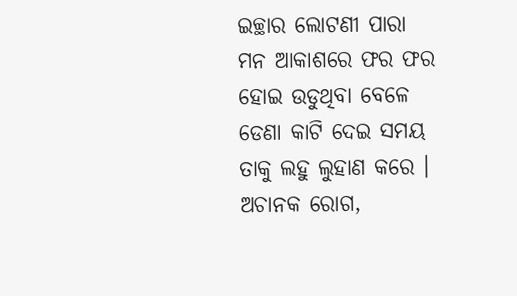ଇଚ୍ଛାର ଲୋଟଣୀ ପାରା
ମନ ଆକାଶରେ ଫର ଫର
ହୋଇ ଉଡୁଥିବା ବେଳେ
ଡେଣା କାଟି ଦେଇ ସମୟ
ତାକୁ ଲହୁ ଲୁହାଣ କରେ ।
ଅଚାନକ ରୋଗ,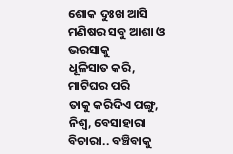ଶୋକ ଦୁଃଖ ଆସି
ମଣିଷର ସବୁ ଆଶା ଓ ଭରସାକୁ
ଧୂଳିସାତ କରି, ମାଟିଘର ପରି
ତାକୁ କରିଦିଏ ପଙ୍ଗୁ, ନିଶ୍ୱ, ବେସାହାରା
ବିଚାରା.. ବଞ୍ଚିବାକୁ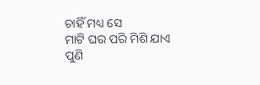ଚାହିଁ ମଧ୍ୟ ସେ
ମାଟି ଘର ପରି ମିଶି ଯାଏ
ପୁଣି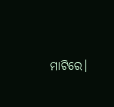ମାଟିରେ।